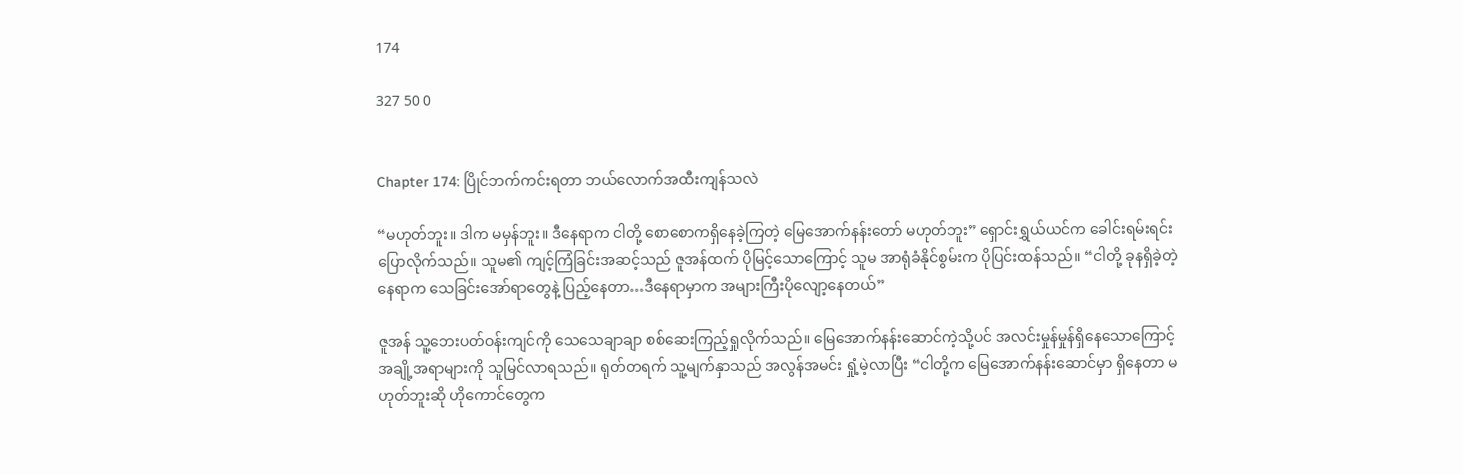174

327 50 0


Chapter 174: ပြိုင်ဘက်ကင်းရတာ ဘယ်လောက်အထီးကျန်သလဲ

“မဟုတ်ဘူး။ ဒါက မမှန်ဘူး။ ဒီနေရာက ငါတို့ စောစောကရှိနေခဲ့ကြတဲ့ မြေအောက်နန်းတော် မဟုတ်ဘူး” ရှောင်းရွှယ်ယင်က ခေါင်းရမ်းရင်း ပြောလိုက်သည်။ သူမ၏ ကျင့်ကြံခြင်းအဆင့်သည် ဇူအန်ထက် ပိုမြင့်သောကြောင့် သူမ အာရုံခံနိုင်စွမ်းက ပိုပြင်းထန်သည်။ “ငါတို့ ခုနရှိခဲ့တဲ့ နေရာက သေခြင်းအော်ရာတွေနဲ့ ပြည့်နေတာ…ဒီနေရာမှာက အများကြီးပိုလျော့နေတယ်”

ဇူအန် သူ့ဘေးပတ်ဝန်းကျင်ကို သေသေချာချာ စစ်ဆေးကြည့်ရှုလိုက်သည်။ မြေအောက်နန်းဆောင်ကဲ့သို့ပင် အလင်းမှုန်မှုန်ရှိနေသောကြောင့် အချို့အရာများကို သူမြင်လာရသည်။ ရုတ်တရက် သူ့မျက်နှာသည် အလွန်အမင်း ရှုံ့မဲ့လာပြီး “ငါတို့က မြေအောက်နန်းဆောင်မှာ ရှိနေတာ မဟုတ်ဘူးဆို ဟိုကောင်တွေက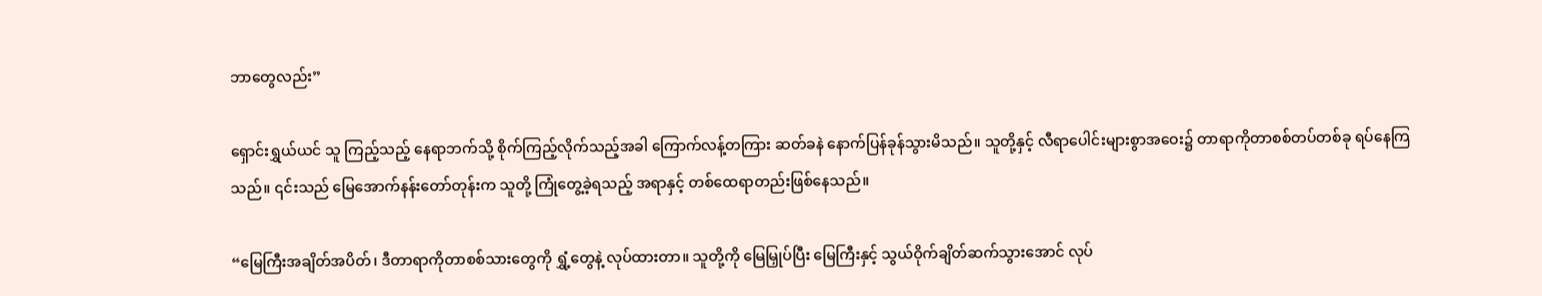ဘာတွေလည်း”

ရှောင်းရွှယ်ယင် သူ ကြည့်သည့် နေရာဘက်သို့ စိုက်ကြည့်လိုက်သည့်အခါ ကြောက်လန့်တကြား ဆတ်ခနဲ နောက်ပြန်ခုန်သွားမိသည်။ သူတို့နှင့် လီရာပေါင်းများစွာအဝေး၌ တာရာကိုတာစစ်တပ်တစ်ခု ရပ်နေကြသည်။ ၎င်းသည် မြေအောက်နန်းတော်တုန်းက သူတို့ ကြုံတွေ့ခဲ့ရသည့် အရာနှင့် တစ်ထေရာတည်းဖြစ်နေသည်။

“မြေကြီးအချိတ်အပိတ်၊ ဒီတာရာကိုတာစစ်သားတွေကို ရွှံ့တွေနဲ့ လုပ်ထားတာ။ သူတို့ကို မြေမြှုပ်ပြီး မြေကြီးနှင့် သွယ်ဝိုက်ချိတ်ဆက်သွားအောင် လုပ်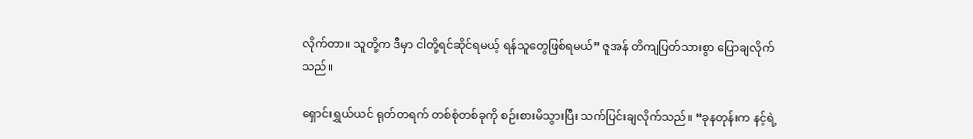လိုက်တာ။ သူတို့က ဒီမှာ ငါတို့ရင်ဆိုင်ရမယ့် ရန်သူတွေဖြစ်ရမယ်” ဇူအန် တိကျပြတ်သားစွာ ပြောချလိုက်သည်။

ရှောင်းရွှယ်ယင် ရုတ်တရက် တစ်စုံတစ်ခုကို စဉ်းစားမိသွားပြီး သက်ပြင်းချလိုက်သည်။ “ခုနတုန်းက နင့်ရဲ့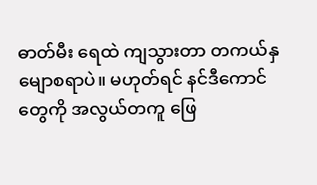ဓာတ်မီး ရေထဲ ကျသွားတာ တကယ်နှမျောစရာပဲ။ မဟုတ်ရင် နင်ဒီကောင်တွေကို အလွယ်တကူ ဖြေ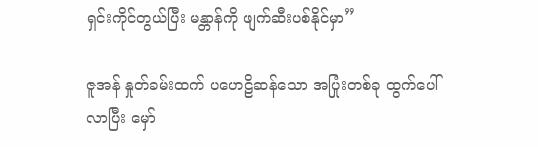ရှင်းကိုင်တွယ်ပြီး မန္တာန်ကို ဖျက်ဆီးပစ်နိုင်မှာ”

ဇူအန် နှုတ်ခမ်းထက် ပဟေဠိဆန်သော အပြုံးတစ်ခု ထွက်ပေါ်လာပြီး မှော်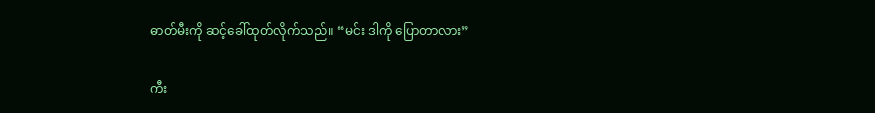ဓာတ်မီးကို ဆင့်ခေါ်ထုတ်လိုက်သည်။ “မင်း ဒါကို ပြောတာလား”

ကီး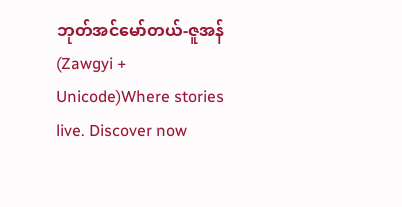ဘုတ်အင်မော်တယ်-ဇူအန် (Zawgyi + Unicode)Where stories live. Discover now